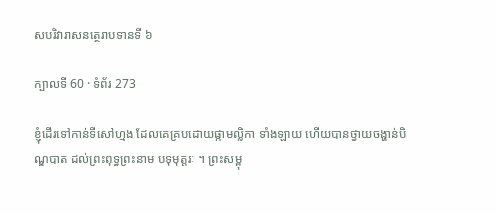សបរិវារាសនត្ថេរាបទានទី ៦

ក្បាលទី 60 · ទំព័រ 273

ខ្ញុំដើរទៅកាន់ទីសៅហ្មង ដែលគេគ្របដោយផ្កាមល្លិកា ទាំងឡាយ ហើយបានថ្វាយចង្ហាន់បិណ្ឌបាត ដល់ព្រះពុទ្ធព្រះនាម បទុមុត្តរៈ ។ ព្រះសម្ពុ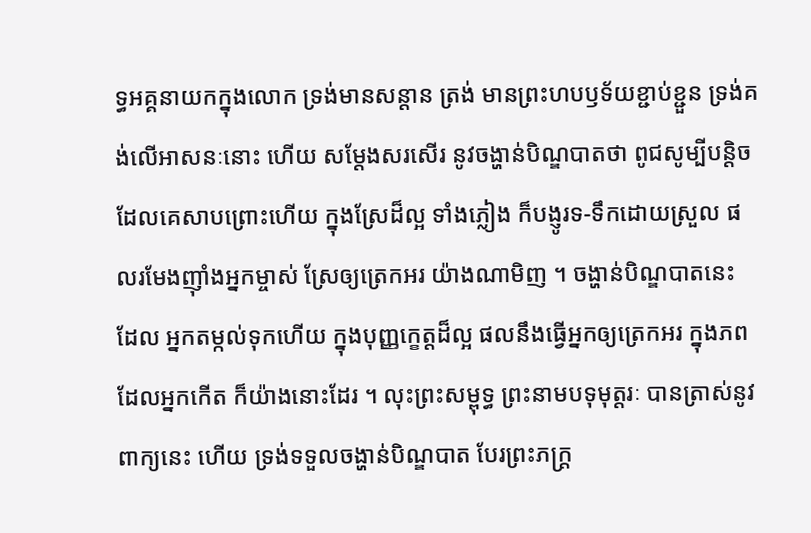ទ្ធអគ្គនាយកក្នុងលោក ទ្រង់មានសន្តាន ត្រង់ មានព្រះហបឫទ័យខ្ជាប់ខ្ជួន ទ្រង់គង់លើអាសនៈនោះ ហើយ សម្តែងសរសើរ នូវចង្ហាន់បិណ្ឌបាតថា ពូជសូម្បីបន្តិច ដែលគេសាបព្រោះហើយ ក្នុងស្រែដ៏ល្អ ទាំងភ្លៀង ក៏បង្ញូរទ-ទឹកដោយស្រួល ផលរមែងញ៉ាំងអ្នកម្ចាស់ ស្រែឲ្យត្រេកអរ យ៉ាងណាមិញ ។ ចង្ហាន់បិណ្ឌបាតនេះ ដែល អ្នកតម្កល់ទុកហើយ ក្នុងបុញ្ញក្ខេត្តដ៏ល្អ ផលនឹងធ្វើអ្នកឲ្យត្រេកអរ ក្នុងភពដែលអ្នកកើត ក៏យ៉ាងនោះដែរ ។ លុះព្រះសម្ពុទ្ធ ព្រះនាមបទុមុត្តរៈ បានត្រាស់នូវពាក្យនេះ ហើយ ទ្រង់ទទួលចង្ហាន់បិណ្ឌបាត បែរព្រះភក្ត្រ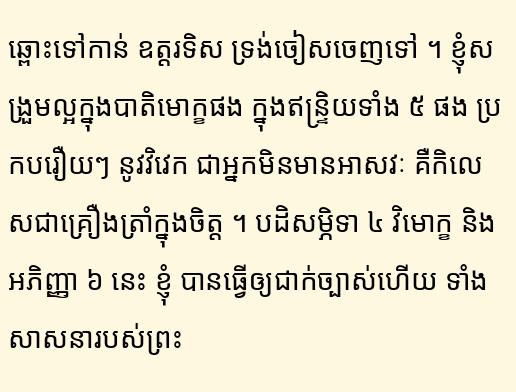ឆ្ពោះទៅកាន់ ឧត្តរទិស ទ្រង់ចៀសចេញទៅ ។ ខ្ញុំសង្រួមល្អក្នុងបាតិមោក្ខផង ក្នុងឥន្ទ្រិយទាំង ៥ ផង ប្រកបរឿយៗ នូវវិវេក ជាអ្នកមិនមានអាសវៈ គឺកិលេសជាគ្រឿងត្រាំក្នុងចិត្ត ។ បដិសម្ភិទា ៤ វិមោក្ខ និងអភិញ្ញា ៦ នេះ ខ្ញុំ បានធ្វើឲ្យជាក់ច្បាស់ហើយ ទាំង សាសនារបស់ព្រះ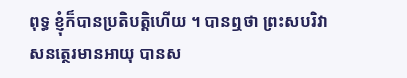ពុទ្ធ ខ្ញុំក៏បានប្រតិបត្តិហើយ ។ បានឮថា ព្រះសបរិវាសនត្ថេរមានអាយុ បានស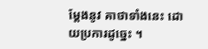ម្តែងនូវ គាថាទាំងនេះ ដោយប្រការដូច្នេះ ។